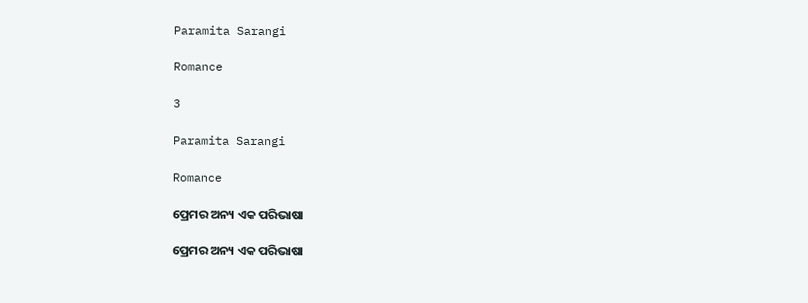Paramita Sarangi

Romance

3

Paramita Sarangi

Romance

ପ୍ରେମର ଅନ୍ୟ ଏକ ପରିଭାଷା

ପ୍ରେମର ଅନ୍ୟ ଏକ ପରିଭାଷା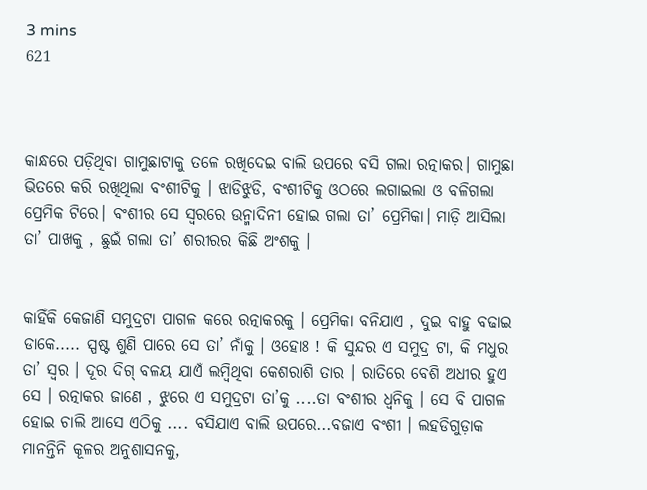3 mins
621



କାନ୍ଧରେ ପଡ଼ିଥିବା ଗାମୁଛାଟାକୁ ତଳେ ରଖିଦେଇ ବାଲି ଉପରେ ବସି ଗଲା ରତ୍ନାକର। ଗାମୁଛା ଭିତରେ କରି ରଖିଥିଲା ବଂଶୀଟିକୁ । ଝାଡିଝୁଡି, ବଂଶୀଟିକୁ ଓଠରେ ଲଗାଇଲା ଓ ବଳିଗଲା ପ୍ରେମିକ ଟିରେ। ବଂଶୀର ସେ ସ୍ବରରେ ଉନ୍ମାଦିନୀ ହୋଇ ଗଲା ତା’ ପ୍ରେମିକା। ମାଡ଼ି ଆସିଲା ତା’ ପାଖକୁ , ଛୁଇଁ ଗଲା ତା’ ଶରୀରର କିଛି ଅଂଶକୁ ।


କାହିଁକି କେଜାଣି ସମୁଦ୍ରଟା ପାଗଳ କରେ ରତ୍ନାକରକୁ । ପ୍ରେମିକା ବନିଯାଏ , ଦୁଇ ବାହୁ ବଢାଇ ଡାକେ..... ସ୍ପଷ୍ଟ ଶୁଣି ପାରେ ସେ ତା’ ନାଁକୁ । ଓହୋଃ ! କି ସୁନ୍ଦର ଏ ସମୁଦ୍ର ଟା, କି ମଧୁର ତା’ ସ୍ଵର । ଦୂର ଦିଗ୍ ବଳୟ ଯାଏଁ ଲମ୍ବିଥିବା କେଶରାଶି ତାର । ରାତିରେ ବେଶି ଅଧୀର ହୁଏ ସେ । ରତ୍ନାକର ଜାଣେ , ଝୁରେ ଏ ସମୁଦ୍ରଟା ତା’କୁ ....ତା ବଂଶୀର ଧ୍ଵନିକୁ । ସେ ବି ପାଗଳ ହୋଇ ଚାଲି ଆସେ ଏଠିକୁ .... ବସିଯାଏ ବାଲି ଉପରେ...ବଜାଏ ବଂଶୀ । ଲହଡିଗୁଡ଼ାକ ମାନନ୍ତିନି କୂଳର ଅନୁଶାସନକୁ,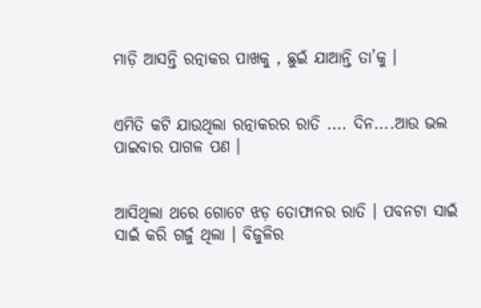ମାଡ଼ି ଆସନ୍ତି ରତ୍ନାକର ପାଖକୁ , ଛୁଇଁ ଯାଆନ୍ତି ତା’କୁ ।


ଏମିତି କଟି ଯାଉଥିଲା ରତ୍ନାକରର ରାତି .... ଦିନ....ଆଉ ଭଲ ପାଇବାର ପାଗଳ ପଣ ।


ଆସିଥିଲା ଥରେ ଗୋଟେ ଝଡ଼ ତୋଫାନର ରାତି । ପବନଟା ସାଇଁ ସାଇଁ କରି ଗର୍ଜୁ ଥିଲା । ବିଜୁଳିର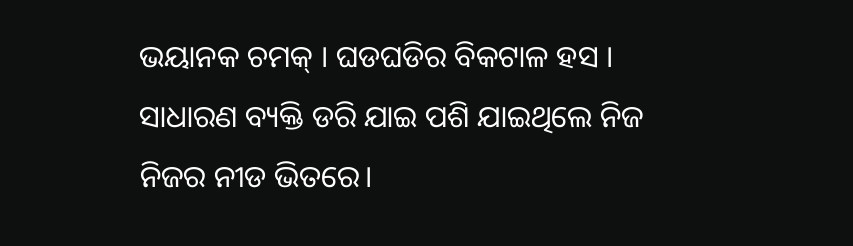ଭୟାନକ ଚମକ୍ । ଘଡଘଡିର ବିକଟାଳ ହସ । ସାଧାରଣ ବ୍ୟକ୍ତି ଡରି ଯାଇ ପଶି ଯାଇଥିଲେ ନିଜ ନିଜର ନୀଡ ଭିତରେ।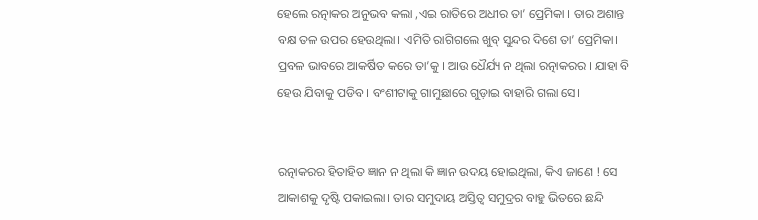ହେଲେ ରତ୍ନାକର ଅନୁଭବ କଲା ,ଏଇ ରାତିରେ ଅଧୀର ତା’ ପ୍ରେମିକା । ତାର ଅଶାନ୍ତ ବକ୍ଷ ତଳ ଉପର ହେଉଥିଲା। ଏମିତି ରାଗିଗଲେ ଖୁବ୍ ସୁନ୍ଦର ଦିଶେ ତା’ ପ୍ରେମିକା। ପ୍ରବଳ ଭାବରେ ଆକର୍ଷିତ କରେ ତା’କୁ । ଆଉ ଧୈର୍ଯ୍ୟ ନ ଥିଲା ରତ୍ନାକରର । ଯାହା ବି ହେଉ ଯିବାକୁ ପଡିବ । ବଂଶୀଟାକୁ ଗାମୁଛାରେ ଗୁଡ଼ାଇ ବାହାରି ଗଲା ସେ।


ରତ୍ନାକରର ହିତାହିତ ଜ୍ଞାନ ନ ଥିଲା କି ଜ୍ଞାନ ଉଦୟ ହୋଇଥିଲା, କିଏ ଜାଣେ ! ସେ ଆକାଶକୁ ଦୃଷ୍ଟି ପକାଇଲା। ତାର ସମୁଦାୟ ଅସ୍ତିତ୍ୱ ସମୁଦ୍ରର ବାହୁ ଭିତରେ ଛନ୍ଦି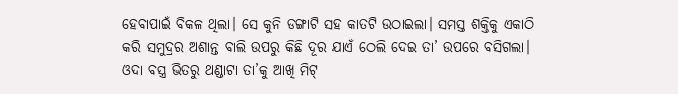ହେବାପାଇଁ ବିକଳ ଥିଲା। ସେ କୁନି ଡଙ୍ଗାଟି ସହ କାତଟି ଉଠାଇଲା। ସମସ୍ତ ଶକ୍ତିକୁ ଏକାଠି କରି ସମୁଦ୍ରର ଅଶାନ୍ତ ବାଲି ଉପରୁ କିଛି ଦୂର ଯାଏଁ ଠେଲି ଦେଇ ତା’ ଉପରେ ବସିଗଲା। ଓଦା ବସ୍ତ୍ର ଭିତରୁ ଥଣ୍ଡାଟା ତା’କୁ ଆଖି ମିଟ୍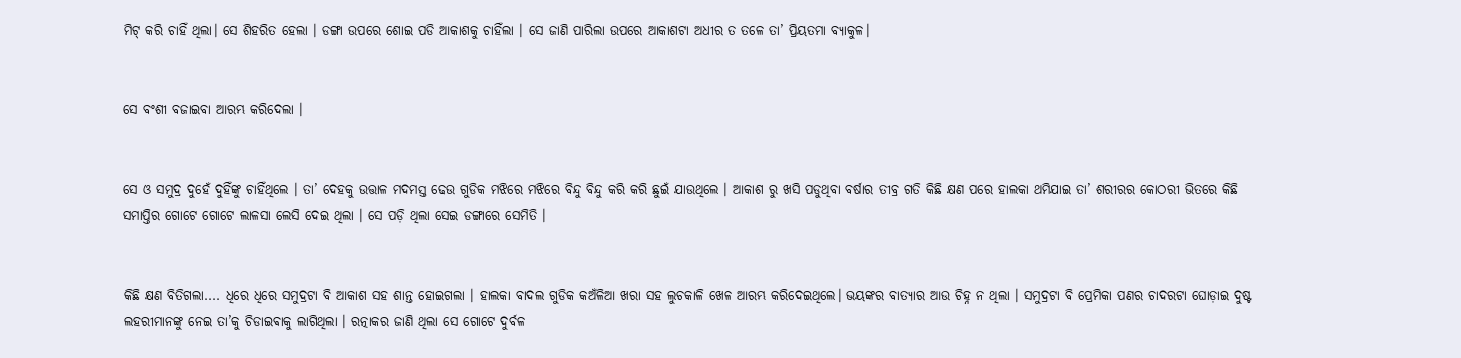ମିଟ୍ କରି ଚାହିଁ ଥିଲା। ସେ ଶିହରିତ ହେଲା । ଡଙ୍ଗା ଉପରେ ଶୋଇ ପଡି ଆକାଶକୁ ଚାହିଁଲା । ସେ ଜାଣି ପାରିଲା ଉପରେ ଆକାଶଟା ଅଧୀର ତ ତଳେ ତା’ ପ୍ରିୟତମା ବ୍ୟାକୁଳ।


ସେ ବଂଶୀ ବଜାଇବା ଆରମ୍ଭ କରିଦେଲା ।


ସେ ଓ ସମୁଦ୍ର ଦୁହେଁ ଦୁହିଁଙ୍କୁ ଚାହିଁଥିଲେ । ତା’ ଦେହକୁ ଉତ୍ତାଳ ମଦମସ୍ତ ଢେଉ ଗୁଡିକ ମଝିରେ ମଝିରେ ବିନ୍ଦୁ ବିନ୍ଦୁ କରି କରି ଛୁଇଁ ଯାଉଥିଲେ । ଆକାଶ ରୁ ଖସି ପଡୁଥିବା ବର୍ଷାର ତୀବ୍ର ଗତି କିଛି କ୍ଷଣ ପରେ ହାଲକା ଥମିଯାଇ ତା’ ଶରୀରର କୋଠରୀ ଭିତରେ କିଛି ସମାପ୍ତିର ଗୋଟେ ଗୋଟେ ଲାଳସା ଲେସି ଦେଇ ଥିଲା । ସେ ପଡ଼ି ଥିଲା ସେଇ ଡଙ୍ଗାରେ ସେମିତି ।


କିଛି କ୍ଷଣ ବିତିଗଲା.... ଧିରେ ଧିରେ ସମୁଦ୍ରଟା ବି ଆକାଶ ସହ ଶାନ୍ତ ହୋଇଗଲା । ହାଲକା ବାଦଲ ଗୁଡିକ କଅଁଳିଆ ଖରା ସହ ଲୁଚକାଳି ଖେଳ ଆରମ୍ଭ କରିଦେଇଥିଲେ। ଭୟଙ୍କର ବାତ୍ୟାର ଆଉ ଚିହ୍ନ ନ ଥିଲା । ସମୁଦ୍ରଟା ବି ପ୍ରେମିକା ପଣର ଚାଦରଟା ଘୋଡ଼ାଇ ଦୁଷ୍ଟ ଲହରୀମାନଙ୍କୁ ନେଇ ତା’କୁ ଚିଡାଇଵାକୁ ଲାଗିଥିଲା । ରତ୍ନାକର ଜାଣି ଥିଲା ସେ ଗୋଟେ ଦୁର୍ବଳ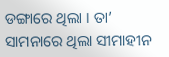ଡଙ୍ଗାରେ ଥିଲା । ତା’ ସାମନାରେ ଥିଲା ସୀମାହୀନ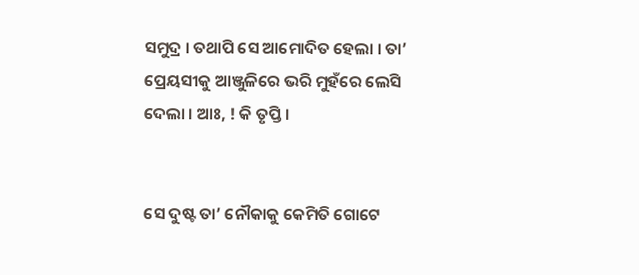ସମୁଦ୍ର । ତଥାପି ସେ ଆମୋଦିତ ହେଲା । ତା’ ପ୍ରେୟସୀକୁ ଆଞ୍ଜୁଳିରେ ଭରି ମୁହଁରେ ଲେସି ଦେଲା । ଆଃ, ! କି ତୃପ୍ତି ।


ସେ ଦୁଷ୍ଟ ତା’ ନୌକାକୁ କେମିତି ଗୋଟେ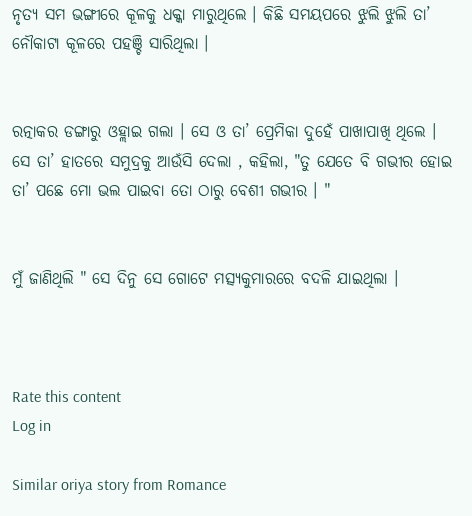ନୃତ୍ୟ ସମ ଭଙ୍ଗୀରେ କୂଳକୁ ଧକ୍କା ମାରୁଥିଲେ । କିଛି ସମୟପରେ ଝୁଲି ଝୁଲି ତା’ ନୌକାଟା କୂଳରେ ପହଞ୍ଚି ସାରିଥିଲା ।


ରତ୍ନାକର ଡଙ୍ଗାରୁ ଓହ୍ଲାଇ ଗଲା । ସେ ଓ ତା’ ପ୍ରେମିକା ଦୁହେଁ ପାଖାପାଖି ଥିଲେ । ସେ ତା’ ହାତରେ ସମୁଦ୍ରକୁ ଆଉଁସି ଦେଲା , କହିଲା, "ତୁ ଯେତେ ବି ଗଭୀର ହୋଇ ତା’ ପଛେ ମୋ ଭଲ ପାଇବା ତୋ ଠାରୁ ବେଶୀ ଗଭୀର । "


ମୁଁ ଜାଣିଥିଲି " ସେ ଦିନୁ ସେ ଗୋଟେ ମତ୍ସ୍ୟକୁମାରରେ ବଦଳି ଯାଇଥିଲା ।



Rate this content
Log in

Similar oriya story from Romance